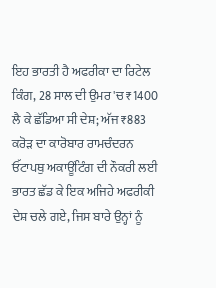ਇਹ ਭਾਰਤੀ ਹੈ ਅਫਰੀਕਾ ਦਾ ਰਿਟੇਲ ਕਿੰਗ, 28 ਸਾਲ ਦੀ ਉਮਰ 'ਚ ₹1400 ਲੈ ਕੇ ਛੱਡਿਆ ਸੀ ਦੇਸ਼; ਅੱਜ ₹883 ਕਰੋੜ ਦਾ ਕਾਰੋਬਾਰ ਰਾਮਚੰਦਰਨ ਓੱਟਾਪਥੁ ਅਕਾਊਂਟਿੰਗ ਦੀ ਨੌਕਰੀ ਲਈ ਭਾਰਤ ਛੱਡ ਕੇ ਇਕ ਅਜਿਹੇ ਅਫਰੀਕੀ ਦੇਸ਼ ਚਲੇ ਗਏ, ਜਿਸ ਬਾਰੇ ਉਨ੍ਹਾਂ ਨੂੰ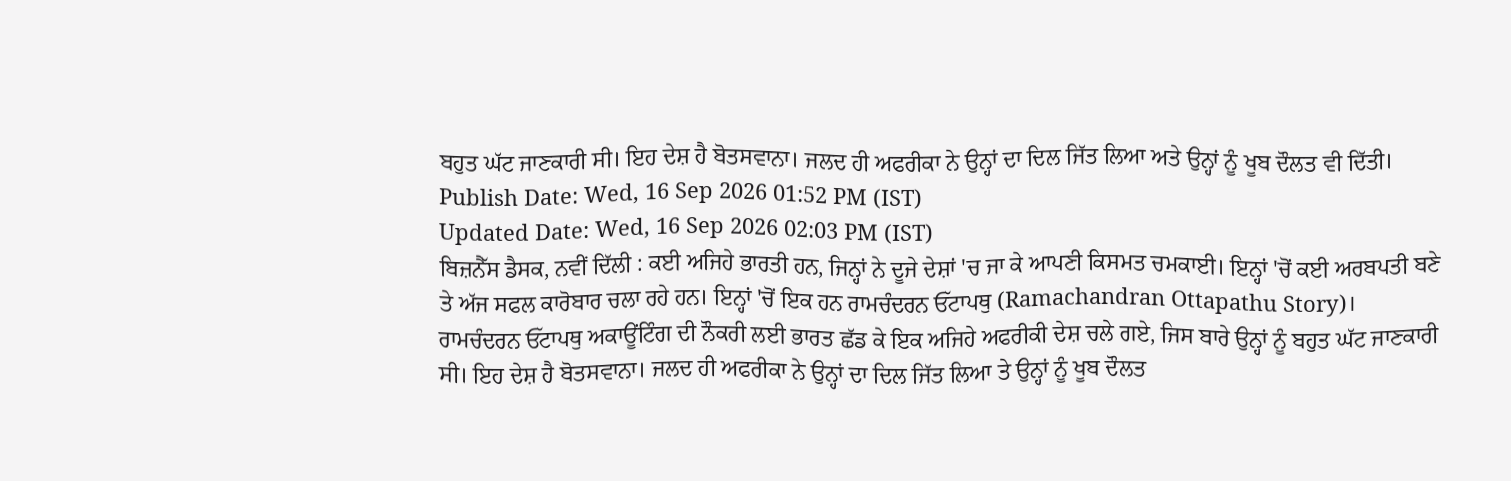ਬਹੁਤ ਘੱਟ ਜਾਣਕਾਰੀ ਸੀ। ਇਹ ਦੇਸ਼ ਹੈ ਬੋਤਸਵਾਨਾ। ਜਲਦ ਹੀ ਅਫਰੀਕਾ ਨੇ ਉਨ੍ਹਾਂ ਦਾ ਦਿਲ ਜਿੱਤ ਲਿਆ ਅਤੇ ਉਨ੍ਹਾਂ ਨੂੰ ਖੂਬ ਦੌਲਤ ਵੀ ਦਿੱਤੀ।
Publish Date: Wed, 16 Sep 2026 01:52 PM (IST)
Updated Date: Wed, 16 Sep 2026 02:03 PM (IST)
ਬਿਜ਼ਨੈੱਸ ਡੈਸਕ, ਨਵੀਂ ਦਿੱਲੀ : ਕਈ ਅਜਿਹੇ ਭਾਰਤੀ ਹਨ, ਜਿਨ੍ਹਾਂ ਨੇ ਦੂਜੇ ਦੇਸ਼ਾਂ 'ਚ ਜਾ ਕੇ ਆਪਣੀ ਕਿਸਮਤ ਚਮਕਾਈ। ਇਨ੍ਹਾਂ 'ਚੋਂ ਕਈ ਅਰਬਪਤੀ ਬਣੇ ਤੇ ਅੱਜ ਸਫਲ ਕਾਰੋਬਾਰ ਚਲਾ ਰਹੇ ਹਨ। ਇਨ੍ਹਾਂ 'ਚੋਂ ਇਕ ਹਨ ਰਾਮਚੰਦਰਨ ਓੱਟਾਪਥੁ (Ramachandran Ottapathu Story)।
ਰਾਮਚੰਦਰਨ ਓੱਟਾਪਥੁ ਅਕਾਊਂਟਿੰਗ ਦੀ ਨੌਕਰੀ ਲਈ ਭਾਰਤ ਛੱਡ ਕੇ ਇਕ ਅਜਿਹੇ ਅਫਰੀਕੀ ਦੇਸ਼ ਚਲੇ ਗਏ, ਜਿਸ ਬਾਰੇ ਉਨ੍ਹਾਂ ਨੂੰ ਬਹੁਤ ਘੱਟ ਜਾਣਕਾਰੀ ਸੀ। ਇਹ ਦੇਸ਼ ਹੈ ਬੋਤਸਵਾਨਾ। ਜਲਦ ਹੀ ਅਫਰੀਕਾ ਨੇ ਉਨ੍ਹਾਂ ਦਾ ਦਿਲ ਜਿੱਤ ਲਿਆ ਤੇ ਉਨ੍ਹਾਂ ਨੂੰ ਖੂਬ ਦੌਲਤ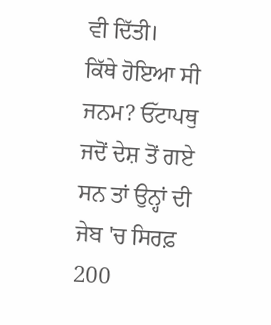ਵੀ ਦਿੱਤੀ।
ਕਿੱਥੇ ਹੋਇਆ ਸੀ ਜਨਮ? ਓੱਟਾਪਥੁ ਜਦੋਂ ਦੇਸ਼ ਤੋਂ ਗਏ ਸਨ ਤਾਂ ਉਨ੍ਹਾਂ ਦੀ ਜੇਬ 'ਚ ਸਿਰਫ਼ 200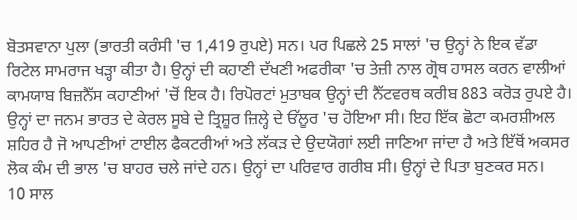ਬੋਤਸਵਾਨਾ ਪੁਲਾ (ਭਾਰਤੀ ਕਰੰਸੀ 'ਚ 1,419 ਰੁਪਏ) ਸਨ। ਪਰ ਪਿਛਲੇ 25 ਸਾਲਾਂ 'ਚ ਉਨ੍ਹਾਂ ਨੇ ਇਕ ਵੱਡਾ ਰਿਟੇਲ ਸਾਮਰਾਜ ਖੜ੍ਹਾ ਕੀਤਾ ਹੈ। ਉਨ੍ਹਾਂ ਦੀ ਕਹਾਣੀ ਦੱਖਣੀ ਅਫਰੀਕਾ 'ਚ ਤੇਜ਼ੀ ਨਾਲ ਗ੍ਰੋਥ ਹਾਸਲ ਕਰਨ ਵਾਲੀਆਂ ਕਾਮਯਾਬ ਬਿਜ਼ਨੈੱਸ ਕਹਾਣੀਆਂ 'ਚੋਂ ਇਕ ਹੈ। ਰਿਪੋਰਟਾਂ ਮੁਤਾਬਕ ਉਨ੍ਹਾਂ ਦੀ ਨੈੱਟਵਰਥ ਕਰੀਬ 883 ਕਰੋੜ ਰੁਪਏ ਹੈ।
ਉਨ੍ਹਾਂ ਦਾ ਜਨਮ ਭਾਰਤ ਦੇ ਕੇਰਲ ਸੂਬੇ ਦੇ ਤ੍ਰਿਸ਼ੂਰ ਜ਼ਿਲ੍ਹੇ ਦੇ ਓੱਲੂਰ 'ਚ ਹੋਇਆ ਸੀ। ਇਹ ਇੱਕ ਛੋਟਾ ਕਮਰਸ਼ੀਅਲ ਸ਼ਹਿਰ ਹੈ ਜੋ ਆਪਣੀਆਂ ਟਾਈਲ ਫੈਕਟਰੀਆਂ ਅਤੇ ਲੱਕੜ ਦੇ ਉਦਯੋਗਾਂ ਲਈ ਜਾਣਿਆ ਜਾਂਦਾ ਹੈ ਅਤੇ ਇੱਥੋਂ ਅਕਸਰ ਲੋਕ ਕੰਮ ਦੀ ਭਾਲ 'ਚ ਬਾਹਰ ਚਲੇ ਜਾਂਦੇ ਹਨ। ਉਨ੍ਹਾਂ ਦਾ ਪਰਿਵਾਰ ਗਰੀਬ ਸੀ। ਉਨ੍ਹਾਂ ਦੇ ਪਿਤਾ ਬੁਣਕਰ ਸਨ।
10 ਸਾਲ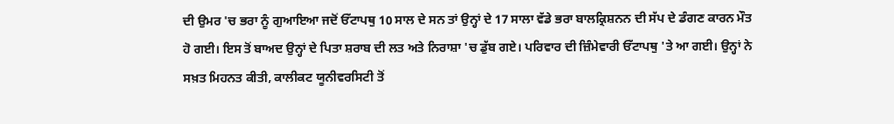ਦੀ ਉਮਰ 'ਚ ਭਰਾ ਨੂੰ ਗੁਆਇਆ ਜਦੋਂ ਓੱਟਾਪਥੁ 10 ਸਾਲ ਦੇ ਸਨ ਤਾਂ ਉਨ੍ਹਾਂ ਦੇ 17 ਸਾਲਾ ਵੱਡੇ ਭਰਾ ਬਾਲਕ੍ਰਿਸ਼ਨਨ ਦੀ ਸੱਪ ਦੇ ਡੰਗਣ ਕਾਰਨ ਮੌਤ ਹੋ ਗਈ। ਇਸ ਤੋਂ ਬਾਅਦ ਉਨ੍ਹਾਂ ਦੇ ਪਿਤਾ ਸ਼ਰਾਬ ਦੀ ਲਤ ਅਤੇ ਨਿਰਾਸ਼ਾ 'ਚ ਡੁੱਬ ਗਏ। ਪਰਿਵਾਰ ਦੀ ਜ਼ਿੰਮੇਵਾਰੀ ਓੱਟਾਪਥੁ 'ਤੇ ਆ ਗਈ। ਉਨ੍ਹਾਂ ਨੇ ਸਖ਼ਤ ਮਿਹਨਤ ਕੀਤੀ, ਕਾਲੀਕਟ ਯੂਨੀਵਰਸਿਟੀ ਤੋਂ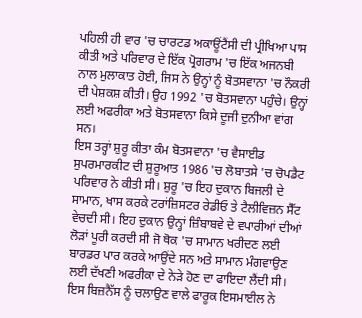ਪਹਿਲੀ ਹੀ ਵਾਰ 'ਚ ਚਾਰਟਡ ਅਕਾਊਂਟੈਂਸੀ ਦੀ ਪ੍ਰੀਖਿਆ ਪਾਸ ਕੀਤੀ ਅਤੇ ਪਰਿਵਾਰ ਦੇ ਇੱਕ ਪ੍ਰੋਗਰਾਮ 'ਚ ਇੱਕ ਅਜਨਬੀ ਨਾਲ ਮੁਲਾਕਾਤ ਹੋਈ, ਜਿਸ ਨੇ ਉਨ੍ਹਾਂ ਨੂੰ ਬੋਤਸਵਾਨਾ 'ਚ ਨੌਕਰੀ ਦੀ ਪੇਸ਼ਕਸ਼ ਕੀਤੀ। ਉਹ 1992 'ਚ ਬੋਤਸਵਾਨਾ ਪਹੁੰਚੇ। ਉਨ੍ਹਾਂ ਲਈ ਅਫਰੀਕਾ ਅਤੇ ਬੋਤਸਵਾਨਾ ਕਿਸੇ ਦੂਜੀ ਦੁਨੀਆ ਵਾਂਗ ਸਨ।
ਇਸ ਤਰ੍ਹਾਂ ਸ਼ੁਰੂ ਕੀਤਾ ਕੰਮ ਬੋਤਸਵਾਨਾ 'ਚ ਵੈਸਾਈਡ ਸੁਪਰਮਾਰਕੀਟ ਦੀ ਸ਼ੁਰੂਆਤ 1986 'ਚ ਲੋਬਾਤਸੇ 'ਚ ਚੋਪਡੈਟ ਪਰਿਵਾਰ ਨੇ ਕੀਤੀ ਸੀ। ਸ਼ੁਰੂ 'ਚ ਇਹ ਦੁਕਾਨ ਬਿਜਲੀ ਦੇ ਸਾਮਾਨ, ਖਾਸ ਕਰਕੇ ਟਰਾਂਜ਼ਿਸਟਰ ਰੇਡੀਓ ਤੇ ਟੈਲੀਵਿਜ਼ਨ ਸੈੱਟ ਵੇਚਦੀ ਸੀ। ਇਹ ਦੁਕਾਨ ਉਨ੍ਹਾਂ ਜ਼ਿੰਬਾਬਵੇ ਦੇ ਵਪਾਰੀਆਂ ਦੀਆਂ ਲੋੜਾਂ ਪੂਰੀ ਕਰਦੀ ਸੀ ਜੋ ਥੋਕ 'ਚ ਸਾਮਾਨ ਖਰੀਦਣ ਲਈ ਬਾਰਡਰ ਪਾਰ ਕਰਕੇ ਆਉਂਦੇ ਸਨ ਅਤੇ ਸਾਮਾਨ ਮੰਗਵਾਉਣ ਲਈ ਦੱਖਣੀ ਅਫਰੀਕਾ ਦੇ ਨੇੜੇ ਹੋਣ ਦਾ ਫਾਇਦਾ ਲੈਂਦੀ ਸੀ।
ਇਸ ਬਿਜ਼ਨੈੱਸ ਨੂੰ ਚਲਾਉਣ ਵਾਲੇ ਫਾਰੂਕ ਇਸਮਾਈਲ ਨੇ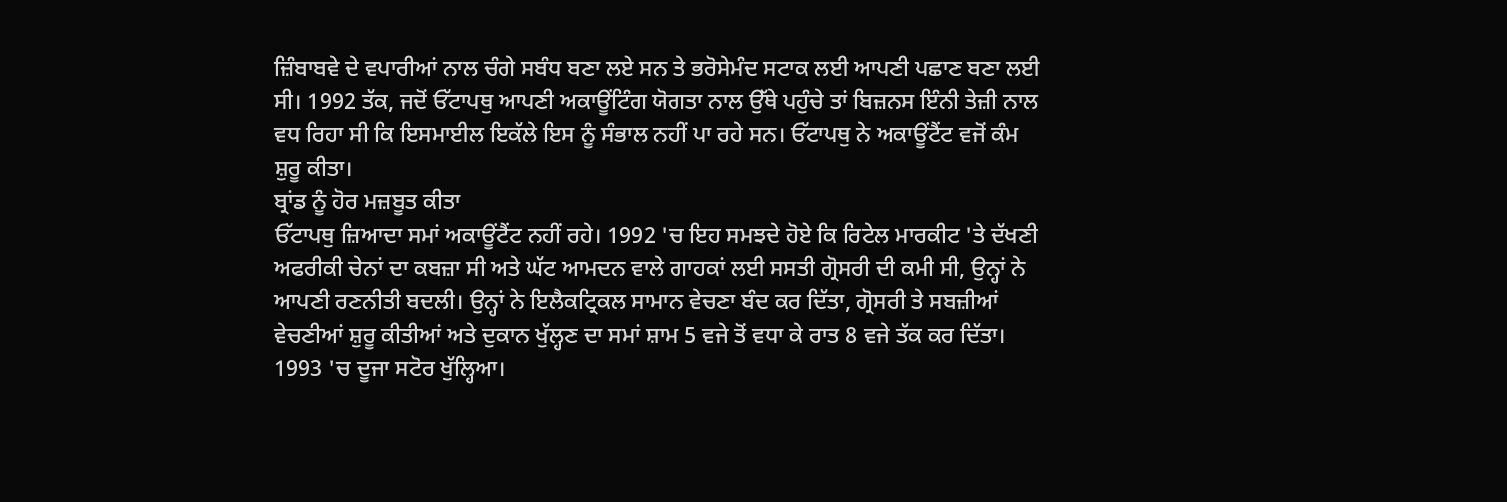ਜ਼ਿੰਬਾਬਵੇ ਦੇ ਵਪਾਰੀਆਂ ਨਾਲ ਚੰਗੇ ਸਬੰਧ ਬਣਾ ਲਏ ਸਨ ਤੇ ਭਰੋਸੇਮੰਦ ਸਟਾਕ ਲਈ ਆਪਣੀ ਪਛਾਣ ਬਣਾ ਲਈ ਸੀ। 1992 ਤੱਕ, ਜਦੋਂ ਓੱਟਾਪਥੁ ਆਪਣੀ ਅਕਾਊਂਟਿੰਗ ਯੋਗਤਾ ਨਾਲ ਉੱਥੇ ਪਹੁੰਚੇ ਤਾਂ ਬਿਜ਼ਨਸ ਇੰਨੀ ਤੇਜ਼ੀ ਨਾਲ ਵਧ ਰਿਹਾ ਸੀ ਕਿ ਇਸਮਾਈਲ ਇਕੱਲੇ ਇਸ ਨੂੰ ਸੰਭਾਲ ਨਹੀਂ ਪਾ ਰਹੇ ਸਨ। ਓੱਟਾਪਥੁ ਨੇ ਅਕਾਊਂਟੈਂਟ ਵਜੋਂ ਕੰਮ ਸ਼ੁਰੂ ਕੀਤਾ।
ਬ੍ਰਾਂਡ ਨੂੰ ਹੋਰ ਮਜ਼ਬੂਤ ਕੀਤਾ
ਓੱਟਾਪਥੁ ਜ਼ਿਆਦਾ ਸਮਾਂ ਅਕਾਊਂਟੈਂਟ ਨਹੀਂ ਰਹੇ। 1992 'ਚ ਇਹ ਸਮਝਦੇ ਹੋਏ ਕਿ ਰਿਟੇਲ ਮਾਰਕੀਟ 'ਤੇ ਦੱਖਣੀ ਅਫਰੀਕੀ ਚੇਨਾਂ ਦਾ ਕਬਜ਼ਾ ਸੀ ਅਤੇ ਘੱਟ ਆਮਦਨ ਵਾਲੇ ਗਾਹਕਾਂ ਲਈ ਸਸਤੀ ਗ੍ਰੋਸਰੀ ਦੀ ਕਮੀ ਸੀ, ਉਨ੍ਹਾਂ ਨੇ ਆਪਣੀ ਰਣਨੀਤੀ ਬਦਲੀ। ਉਨ੍ਹਾਂ ਨੇ ਇਲੈਕਟ੍ਰਿਕਲ ਸਾਮਾਨ ਵੇਚਣਾ ਬੰਦ ਕਰ ਦਿੱਤਾ, ਗ੍ਰੋਸਰੀ ਤੇ ਸਬਜ਼ੀਆਂ ਵੇਚਣੀਆਂ ਸ਼ੁਰੂ ਕੀਤੀਆਂ ਅਤੇ ਦੁਕਾਨ ਖੁੱਲ੍ਹਣ ਦਾ ਸਮਾਂ ਸ਼ਾਮ 5 ਵਜੇ ਤੋਂ ਵਧਾ ਕੇ ਰਾਤ 8 ਵਜੇ ਤੱਕ ਕਰ ਦਿੱਤਾ।
1993 'ਚ ਦੂਜਾ ਸਟੋਰ ਖੁੱਲ੍ਹਿਆ।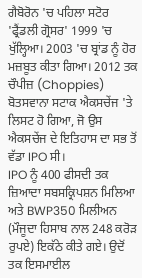ਗੈਬੋਰੋਨ 'ਚ ਪਹਿਲਾ ਸਟੋਰ 'ਫ੍ਰੈਂਡਲੀ ਗ੍ਰੋਸਰ' 1999 'ਚ ਖੁੱਲ੍ਹਿਆ। 2003 'ਚ ਬ੍ਰਾਂਡ ਨੂੰ ਹੋਰ ਮਜ਼ਬੂਤ ਕੀਤਾ ਗਿਆ। 2012 ਤਕ ਚੌਪੀਜ਼ (Choppies) ਬੋਤਸਵਾਨਾ ਸਟਾਕ ਐਕਸਚੇਂਜ 'ਤੇ ਲਿਸਟ ਹੋ ਗਿਆ, ਜੋ ਉਸ ਐਕਸਚੇਂਜ ਦੇ ਇਤਿਹਾਸ ਦਾ ਸਭ ਤੋਂ ਵੱਡਾ IPO ਸੀ।
IPO ਨੂੰ 400 ਫੀਸਦੀ ਤਕ ਜ਼ਿਆਦਾ ਸਬਸਕ੍ਰਿਪਸ਼ਨ ਮਿਲਿਆ ਅਤੇ BWP350 ਮਿਲੀਅਨ (ਮੌਜੂਦਾ ਹਿਸਾਬ ਨਾਲ 248 ਕਰੋੜ ਰੁਪਏ) ਇਕੱਠੇ ਕੀਤੇ ਗਏ। ਉਦੋਂ ਤਕ ਇਸਮਾਈਲ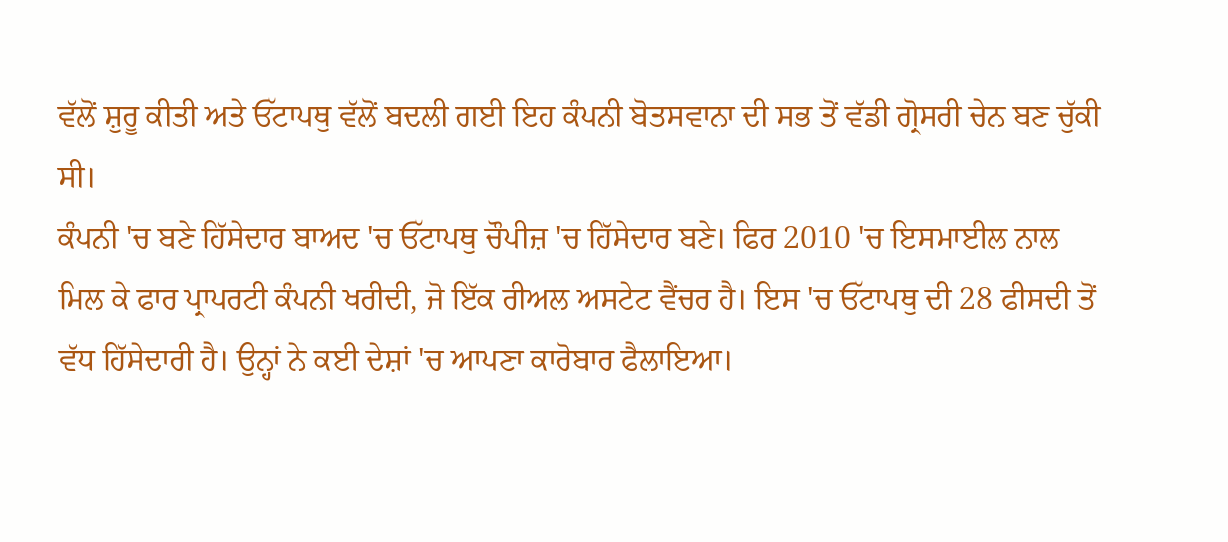ਵੱਲੋਂ ਸ਼ੁਰੂ ਕੀਤੀ ਅਤੇ ਓੱਟਾਪਥੁ ਵੱਲੋਂ ਬਦਲੀ ਗਈ ਇਹ ਕੰਪਨੀ ਬੋਤਸਵਾਨਾ ਦੀ ਸਭ ਤੋਂ ਵੱਡੀ ਗ੍ਰੋਸਰੀ ਚੇਨ ਬਣ ਚੁੱਕੀ ਸੀ।
ਕੰਪਨੀ 'ਚ ਬਣੇ ਹਿੱਸੇਦਾਰ ਬਾਅਦ 'ਚ ਓੱਟਾਪਥੁ ਚੌਪੀਜ਼ 'ਚ ਹਿੱਸੇਦਾਰ ਬਣੇ। ਫਿਰ 2010 'ਚ ਇਸਮਾਈਲ ਨਾਲ ਮਿਲ ਕੇ ਫਾਰ ਪ੍ਰਾਪਰਟੀ ਕੰਪਨੀ ਖਰੀਦੀ, ਜੋ ਇੱਕ ਰੀਅਲ ਅਸਟੇਟ ਵੈਂਚਰ ਹੈ। ਇਸ 'ਚ ਓੱਟਾਪਥੁ ਦੀ 28 ਫੀਸਦੀ ਤੋਂ ਵੱਧ ਹਿੱਸੇਦਾਰੀ ਹੈ। ਉਨ੍ਹਾਂ ਨੇ ਕਈ ਦੇਸ਼ਾਂ 'ਚ ਆਪਣਾ ਕਾਰੋਬਾਰ ਫੈਲਾਇਆ।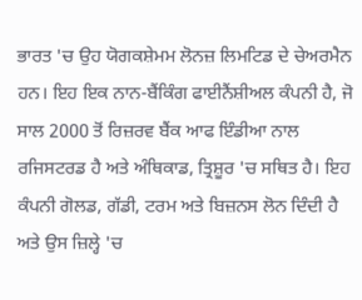ਭਾਰਤ 'ਚ ਉਹ ਯੋਗਕਸ਼ੇਮਮ ਲੋਨਜ਼ ਲਿਮਟਿਡ ਦੇ ਚੇਅਰਮੈਨ ਹਨ। ਇਹ ਇਕ ਨਾਨ-ਬੈਂਕਿੰਗ ਫਾਈਨੈਂਸ਼ੀਅਲ ਕੰਪਨੀ ਹੈ, ਜੋ ਸਾਲ 2000 ਤੋਂ ਰਿਜ਼ਰਵ ਬੈਂਕ ਆਫ ਇੰਡੀਆ ਨਾਲ ਰਜਿਸਟਰਡ ਹੈ ਅਤੇ ਅੰਥਿਕਾਡ, ਤ੍ਰਿਸ਼ੂਰ 'ਚ ਸਥਿਤ ਹੈ। ਇਹ ਕੰਪਨੀ ਗੋਲਡ, ਗੱਡੀ, ਟਰਮ ਅਤੇ ਬਿਜ਼ਨਸ ਲੋਨ ਦਿੰਦੀ ਹੈ ਅਤੇ ਉਸ ਜ਼ਿਲ੍ਹੇ 'ਚ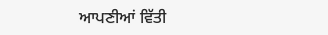ਆਪਣੀਆਂ ਵਿੱਤੀ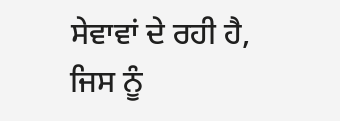ਸੇਵਾਵਾਂ ਦੇ ਰਹੀ ਹੈ, ਜਿਸ ਨੂੰ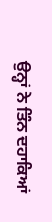ਉਨ੍ਹਾਂ ਨੇ ਤਿੰਨ ਦਹਾਕਿਆਂ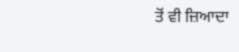ਤੋਂ ਵੀ ਜ਼ਿਆਦਾ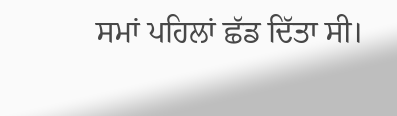ਸਮਾਂ ਪਹਿਲਾਂ ਛੱਡ ਦਿੱਤਾ ਸੀ।